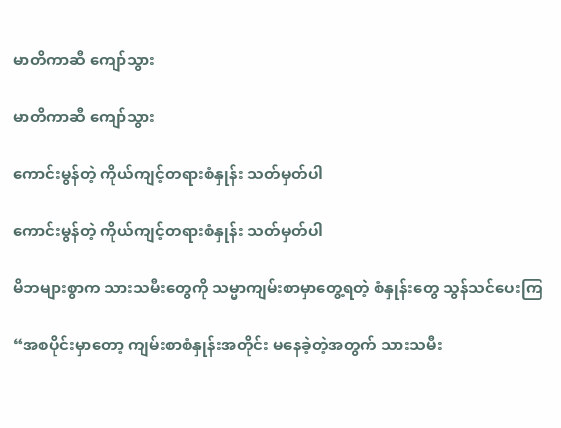မာတိကာဆီ ကျော်သွား

မာတိကာဆီ ကျော်သွား

ကောင်းမွန်တဲ့ ကိုယ်ကျင့်တရားစံနှုန်း သတ်မှတ်ပါ

ကောင်းမွန်တဲ့ ကိုယ်ကျင့်တရားစံနှုန်း သတ်မှတ်ပါ

မိဘများစွာက သားသမီးတွေကို သမ္မာကျမ်းစာမှာတွေ့ရတဲ့ စံနှုန်းတွေ သွန်သင်ပေးကြ

“အစပိုင်းမှာတော့ ကျမ်းစာစံနှုန်းအတိုင်း မနေခဲ့တဲ့အတွက် သားသမီး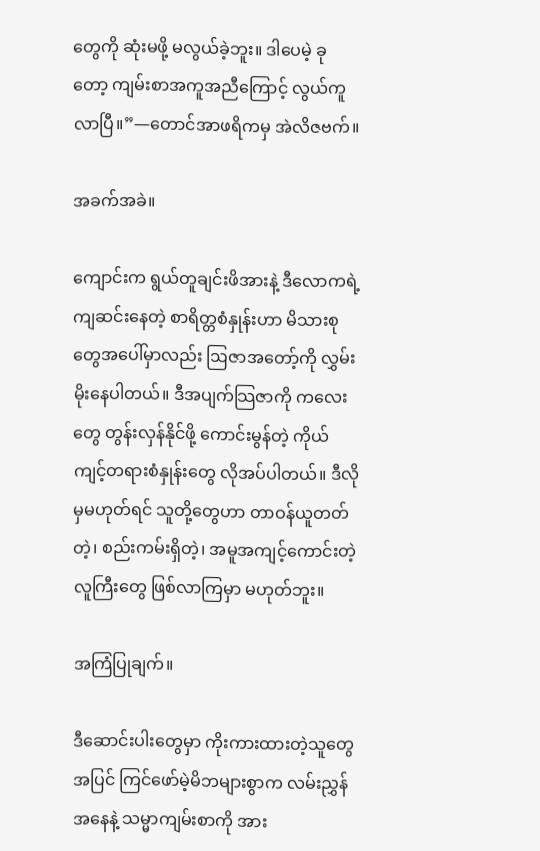တွေကို ဆုံးမဖို့ မလွယ်ခဲ့ဘူး။ ဒါပေမဲ့ ခုတော့ ကျမ်းစာအကူအညီကြောင့် လွယ်ကူလာပြီ။”—တောင်အာဖရိကမှ အဲလိဇဗက်။

အခက်အခဲ။

ကျောင်းက ရွယ်တူချင်းဖိအားနဲ့ ဒီလောကရဲ့ ကျဆင်းနေတဲ့ စာရိတ္တစံနှုန်းဟာ မိသားစုတွေအပေါ်မှာလည်း ဩဇာအတော့်ကို လွှမ်းမိုးနေပါတယ်။ ဒီအပျက်သြဇာကို ကလေးတွေ တွန်းလှန်နိုင်ဖို့ ကောင်းမွန်တဲ့ ကိုယ်ကျင့်တရားစံနှုန်းတွေ လိုအပ်ပါတယ်။ ဒီလိုမှမဟုတ်ရင် သူတို့တွေဟာ တာဝန်ယူတတ်တဲ့၊ စည်းကမ်းရှိတဲ့၊ အမူအကျင့်ကောင်းတဲ့ လူကြီးတွေ ဖြစ်လာကြမှာ မဟုတ်ဘူး။

အကြံပြုချက်။

ဒီဆောင်းပါးတွေမှာ ကိုးကားထားတဲ့သူတွေအပြင် ကြင်ဖော်မဲ့မိဘများစွာက လမ်းညွှန်အနေနဲ့ သမ္မာကျမ်းစာကို အား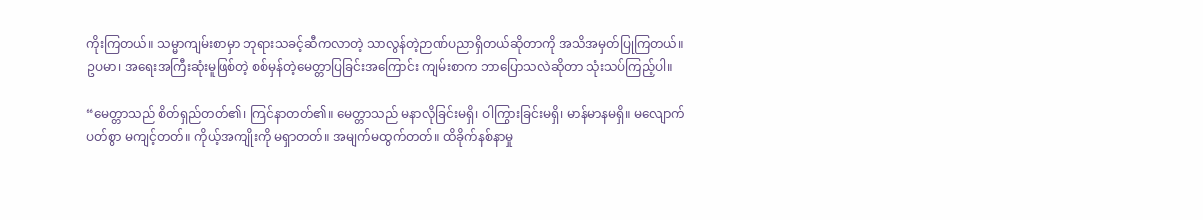ကိုးကြတယ်။ သမ္မာကျမ်းစာမှာ ဘုရားသခင့်ဆီကလာတဲ့ သာလွန်တဲ့ဉာဏ်ပညာရှိတယ်ဆိုတာကို အသိအမှတ်ပြုကြတယ်။ ဥပမာ၊ အရေးအကြီးဆုံးမူဖြစ်တဲ့ စစ်မှန်တဲ့မေတ္တာပြခြင်းအကြောင်း ကျမ်းစာက ဘာပြောသလဲဆိုတာ သုံးသပ်ကြည့်ပါ။

“မေတ္တာသည် စိတ်ရှည်တတ်၏၊ ကြင်နာတတ်၏။ မေတ္တာသည် မနာလိုခြင်းမရှိ၊ ဝါကြွားခြင်းမရှိ၊ မာန်မာနမရှိ။ မလျောက်ပတ်စွာ မကျင့်တတ်။ ကိုယ့်အကျိုးကို မရှာတတ်။ အမျက်မထွက်တတ်။ ထိခိုက်နစ်နာမှု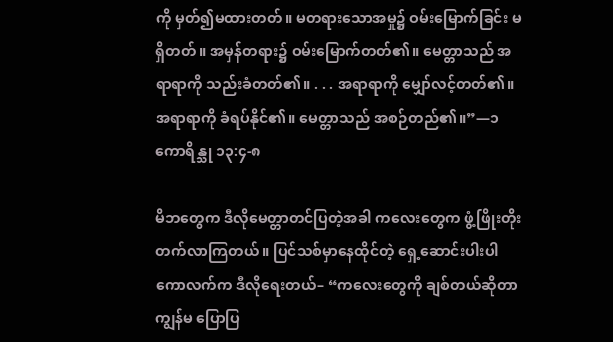ကို မှတ်၍မထားတတ်။ မတရားသောအမှု၌ ဝမ်းမြောက်ခြင်း မရှိတတ်။ အမှန်တရား၌ ဝမ်းမြောက်တတ်၏။ မေတ္တာသည် အရာရာကို သည်းခံတတ်၏။ . . . အရာရာကို မျှော်လင့်တတ်၏။ အရာရာကို ခံရပ်နိုင်၏။ မေတ္တာသည် အစဉ်တည်၏။”—၁ ကောရိန္သု ၁၃:၄-၈

မိဘတွေက ဒီလိုမေတ္တာတင်ပြတဲ့အခါ ကလေးတွေက ဖွံ့ဖြိုးတိုးတက်လာကြတယ်။ ပြင်သစ်မှာနေထိုင်တဲ့ ရှေ့ဆောင်းပါးပါ ကောလက်က ဒီလိုရေးတယ်– “ကလေးတွေကို ချစ်တယ်ဆိုတာ ကျွန်မ ပြောပြ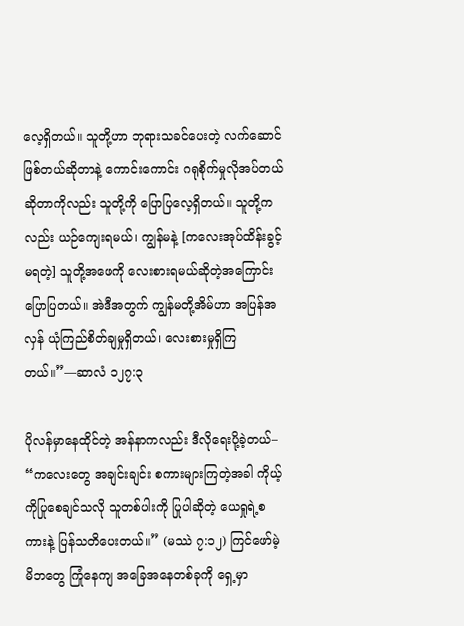လေ့ရှိတယ်။ သူတို့ဟာ ဘုရားသခင်ပေးတဲ့ လက်ဆောင်ဖြစ်တယ်ဆိုတာနဲ့ ကောင်းကောင်း ဂရုစိုက်မှုလိုအပ်တယ်ဆိုတာကိုလည်း သူတို့ကို ပြောပြလေ့ရှိတယ်။ သူတို့ကလည်း ယဉ်ကျေးရမယ်၊ ကျွန်မနဲ့ [ကလေးအုပ်ထိန်းခွင့်မရတဲ့] သူတို့အဖေကို လေးစားရမယ်ဆိုတဲ့အကြောင်း ပြောပြတယ်။ အဲဒီအတွက် ကျွန်မတို့အိမ်ဟာ အပြန်အလှန် ယုံကြည်စိတ်ချမှုရှိတယ်၊ လေးစားမှုရှိကြတယ်။”—ဆာလံ ၁၂၇:၃

ပိုလန်မှာနေထိုင်တဲ့ အန်နာကလည်း ဒီလိုရေးပို့ခဲ့တယ်– “ကလေးတွေ အချင်းချင်း စကားများကြတဲ့အခါ ကိုယ့်ကိုပြုစေချင်သလို သူတစ်ပါးကို ပြုပါဆိုတဲ့ ယေရှုရဲ့စကားနဲ့ ပြန်သတိပေးတယ်။” (မဿဲ ၇:၁၂) ကြင်ဖော်မဲ့မိဘတွေ ကြုံနေကျ အခြေအနေတစ်ခုကို ရှေ့မှာ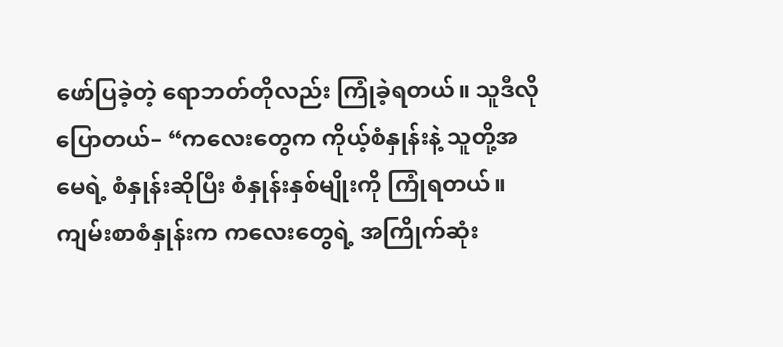ဖော်ပြခဲ့တဲ့ ရောဘတ်တိုလည်း ကြုံခဲ့ရတယ်။ သူဒီလိုပြောတယ်– “ကလေးတွေက ကိုယ့်စံနှုန်းနဲ့ သူတို့အမေရဲ့ စံနှုန်းဆိုပြီး စံနှုန်းနှစ်မျိုးကို ကြုံရတယ်။ ကျမ်းစာစံနှုန်းက ကလေးတွေရဲ့ အကြိုက်ဆုံး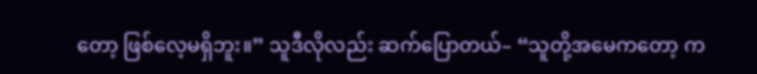တော့ ဖြစ်လေ့မရှိဘူး။” သူဒီလိုလည်း ဆက်ပြောတယ်– “သူတို့အမေကတော့ က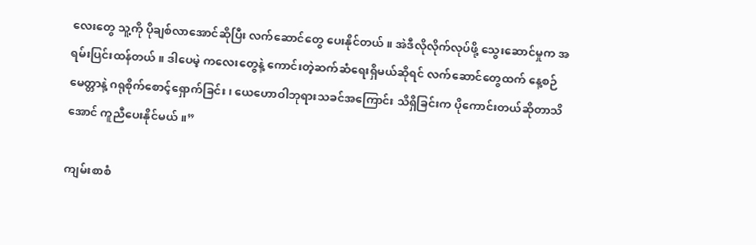လေးတွေ သူ့ကို ပိုချစ်လာအောင်ဆိုပြီး လက်ဆောင်တွေ ပေးနိုင်တယ်။ အဲဒီလိုလိုက်လုပ်ဖို့ သွေးဆောင်မှုက အရမ်းပြင်းထန်တယ်။ ဒါပေမဲ့ ကလေးတွေနဲ့ ကောင်းတဲ့ဆက်ဆံရေးရှိမယ်ဆိုရင် လက်ဆောင်တွေထက် နေ့စဉ်မေတ္တာနဲ့ ဂရုစိုက်စောင့်ရှောက်ခြင်း၊ ယေဟောဝါဘုရားသခင်အကြောင်း သိရှိခြင်းက ပိုကောင်းတယ်ဆိုတာသိအောင် ကူညီပေးနိုင်မယ်။”

ကျမ်းစာစံ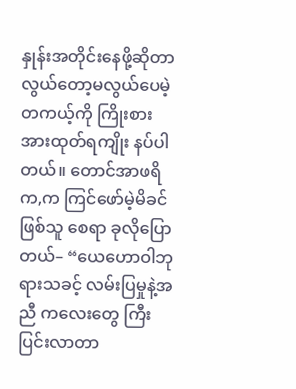နှုန်းအတိုင်းနေဖို့ဆိုတာ လွယ်တော့မလွယ်ပေမဲ့ တကယ့်ကို ကြိုးစားအားထုတ်ရကျိုး နပ်ပါတယ်။ တောင်အာဖရိက,က ကြင်ဖော်မဲ့မိခင်ဖြစ်သူ စေရာ ခုလိုပြောတယ်– “ယေဟောဝါဘုရားသခင့် လမ်းပြမှုနဲ့အညီ ကလေးတွေ ကြီးပြင်းလာတာ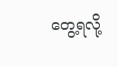တွေ့ရလို့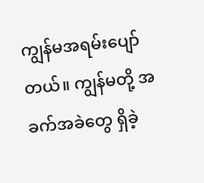ကျွန်မအရမ်းပျော်တယ်။ ကျွန်မတို့ အခက်အခဲတွေ ရှိခဲ့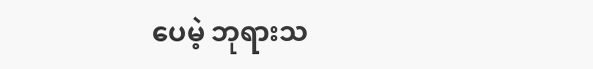ပေမဲ့ ဘုရားသ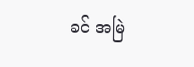ခင် အမြဲ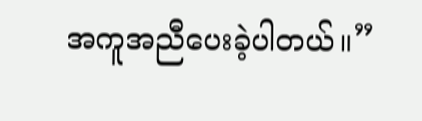အကူအညီပေးခဲ့ပါတယ်။”